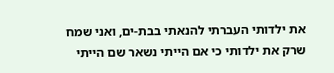את ילדותי העברתי להנאתי בבת-ים, ואני שמח שרק את ילדותי כי אם הייתי נשאר שם הייתי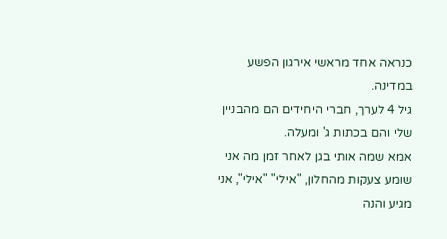כנראה אחד מראשי אירגון הפשע במדינה.
גיל 4 לערך, חברי היחידים הם מהבניין שלי והם בכתות ג' ומעלה.
אמא שמה אותי בגן לאחר זמן מה אני שומע צעקות מהחלון, "אילי" "אילי", אני מגיע והנה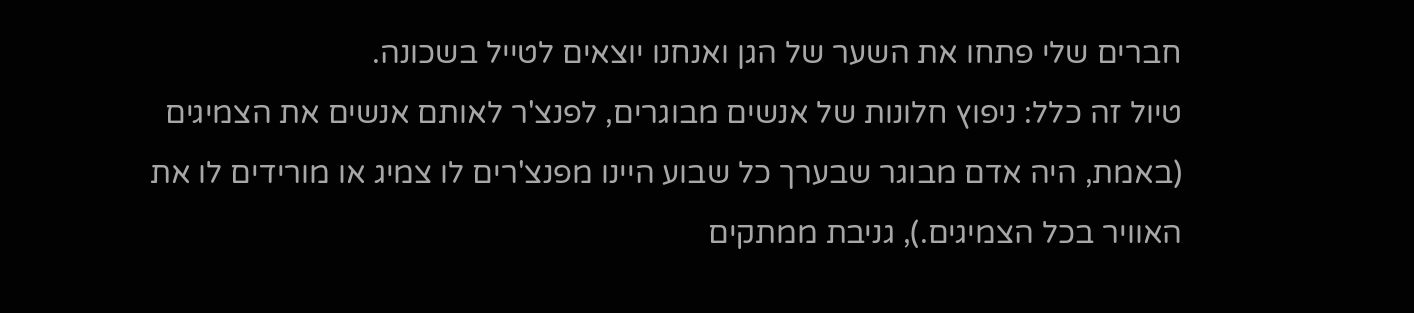חברים שלי פתחו את השער של הגן ואנחנו יוצאים לטייל בשכונה.
טיול זה כלל: ניפוץ חלונות של אנשים מבוגרים, לפנצ'ר לאותם אנשים את הצמיגים (באמת, היה אדם מבוגר שבערך כל שבוע היינו מפנצ'רים לו צמיג או מורידים לו את האוויר בכל הצמיגים.), גניבת ממתקים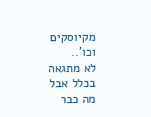מקיוסקים וכו'..
לא מתגאה בכלל אבל מה כבר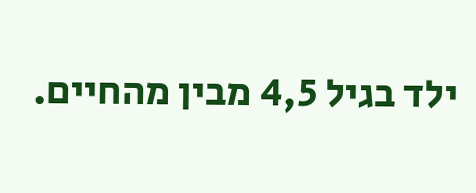ילד בגיל 4,5 מבין מהחיים.